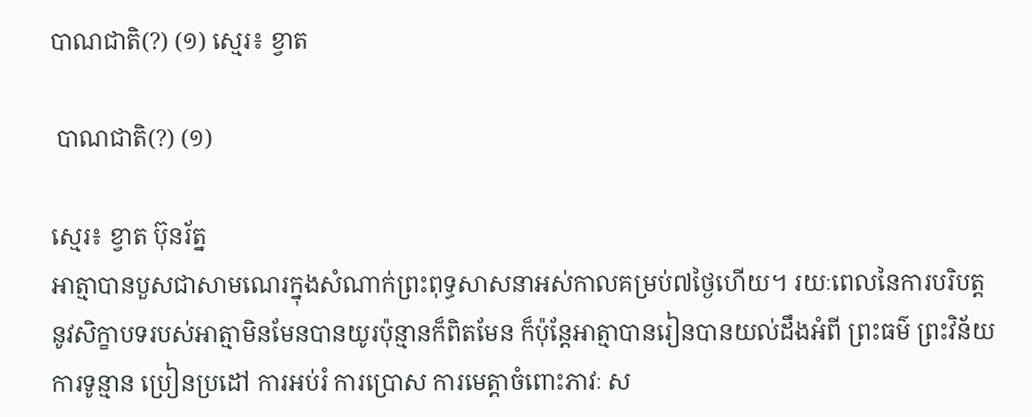បាណជាតិ(?) (១) ស្មេរ៖ ខ្វាត

 បាណជាតិ(?) (១)

ស្មេរ៖ ខ្វាត ប៊ុនរ័ត្ន
អាត្មាបានបួសជាសាមណេរក្នុងសំណាក់ព្រះពុទ្ធសាសនាអស់កាលគម្រប់៧ថ្ងៃហើយ។ រយៈពេលនៃការបរិបត្តនូវសិក្ខាបទរបស់អាត្មាមិនមែនបានយូរប៉ុន្មានក៏ពិតមែន ក៏ប៉ុន្តែអាត្មាបានរៀនបានយល់ដឹងអំពី ព្រះធម៌ ព្រះវិន័យ ការទូន្មាន ប្រៀនប្រដៅ ការអប់រំ ការប្រោស ការមេត្តាចំពោះភាវៈ ស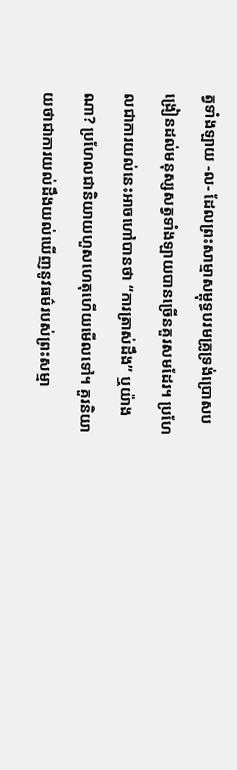ត្វទាំងឡាយ -ល- ដែលព្រះសាម្មាសម្ពុទ្ធបរមគ្រូទ្រង់ប្រោសបង្រៀនដល់មនុស្សសត្វទាំងឡាយបានច្រើនគួរសមដែរ។ ប្រហែលជាការយល់នេះអាចហៅបានថា “ការត្រាស់ដឹង” ឬយ៉ាងណា? ប្រហែលជានិយាយហួសហេតុហើយមើលទៅ។ គួរនិយាយថាជាការយល់ដឹងយល់ឃើញនូវធម៌របស់ព្រះសម្មា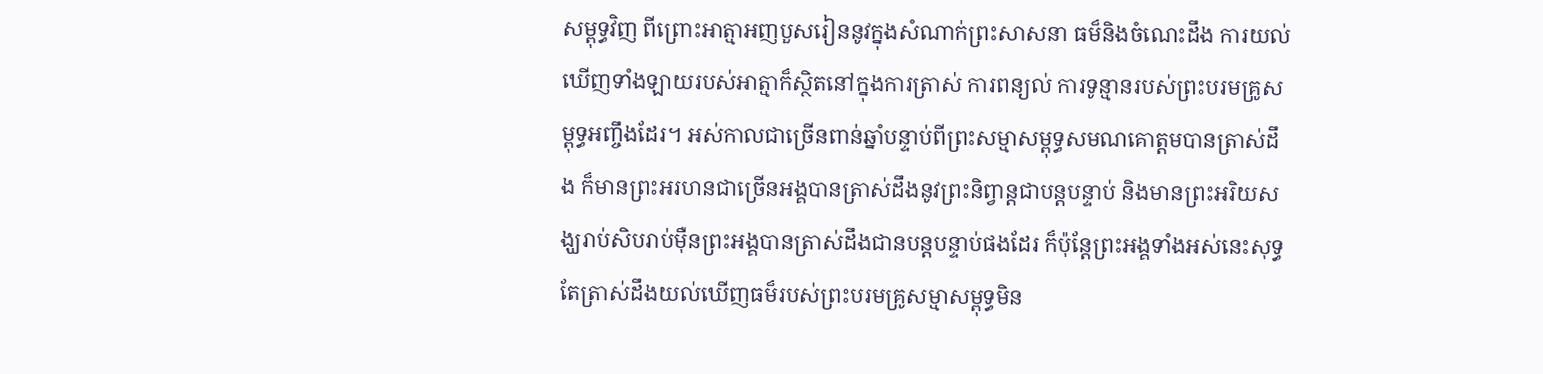សម្ពុទ្ធវិញ ពីព្រោះអាត្មាអញបួសរៀននូវក្នុងសំណាក់ព្រះសាសនា ធម៏និងចំណេះដឹង ការយល់ឃើញទាំងឡាយរបស់អាត្មាក៏ស្ថិតនៅក្នុងការត្រាស់ ការពន្យល់ ការទូន្មានរបស់ព្រះបរមគ្រូសម្ពុទ្ធអញ្ចឹងដែរ។ អស់កាលជាច្រើនពាន់ឆ្នាំបន្ទាប់ពីព្រះសម្មាសម្ពុទ្ធសមណគោត្តមបានត្រាស់ដឹង ក៏មានព្រះអរហនជាច្រើនអង្គបានត្រាស់ដឹងនូវព្រះនិព្វាន្តជាបន្តបន្ទាប់ និងមានព្រះអរិយសង្ឃរាប់សិបរាប់ម៉ឺនព្រះអង្គបានត្រាស់ដឹងជានបន្តបន្ទាប់ផងដែរ ក៏ប៉ុន្តែព្រះអង្គទាំងអស់នេះសុទ្ធតែត្រាស់ដឹងយល់ឃើញធម៏របស់ព្រះបរមគ្រូសម្មាសម្ពុទ្ធមិន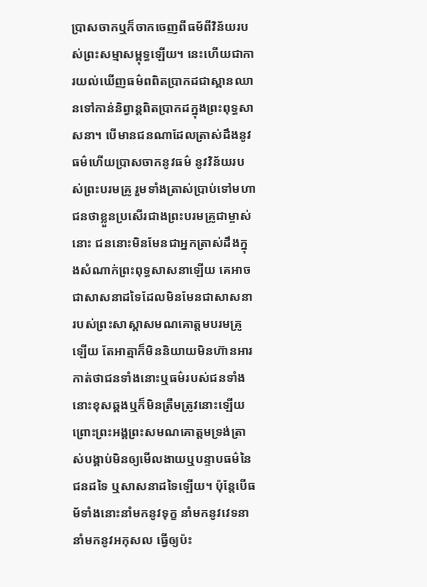ប្រាសចាកឬក៏ចាកចេញពីធម័ពីវិន័យរបស់ព្រះសម្មាសម្ពុទ្ធឡើយ។ នេះហើយជាការយល់ឃើញធម៌ពពិតប្រាកដជាស្ពានឈានទៅកាន់និព្វាន្តពិតប្រាកដក្នុងព្រះពុទ្ធសាសនា។ បើមានជនណាដែលត្រាស់ដឹងនូវធម៌ហើយប្រាសចាកនូវធម៌ នូវវិន័យរបស់ព្រះបរមគ្រូ រួមទាំងត្រាស់ប្រាប់ទៅមហាជនថាខ្លួនប្រសើរជាងព្រះបរមគ្រូជាម្ចាស់នោះ ជននោះមិនមែនជាអ្នកត្រាស់ដឹងក្នុងសំណាក់ព្រះពុទ្ធសាសនាឡើយ គេអាចជាសាសនាដទៃដែលមិនមែនជាសាសនារបស់ព្រះសាស្តាសមណគោត្តមបរមគ្រូឡើយ តែអាត្មាក៏មិននិយាយមិនហ៊ានអារកាត់ថាជនទាំងនោះឬធម៌របស់ជនទាំងនោះខុសឆ្គងឬក៏មិនត្រឺមត្រូវនោះឡើយ ព្រោះព្រះអង្គព្រះសមណគោត្តមទ្រង់ត្រាស់បង្គាប់មិនឲ្យមើលងាយឬបន្ទាបធម៌នៃជនដទៃ ឬសាសនាដទៃឡើយ។ ប៉ុន្តែបើធម័ទាំងនោះនាំមកនូវទុក្ខ នាំមកនូវវេទនា នាំមកនូវអកុសល ធ្វើឲ្យប៉ះ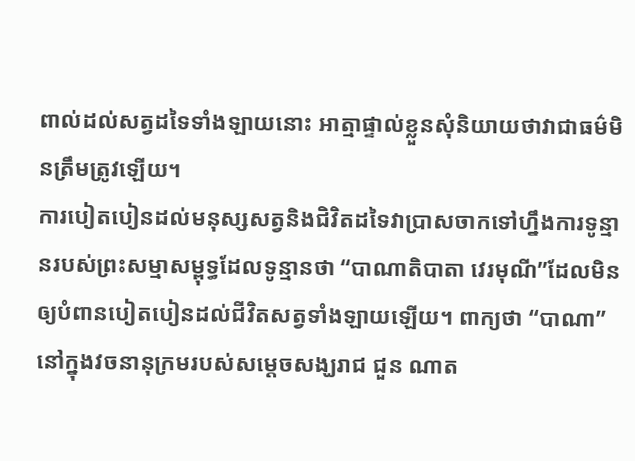ពាល់ដល់សត្វដទៃទាំងឡាយនោះ អាត្មាផ្ទាល់ខ្លួនសុំនិយាយថាវាជាធម៌មិនត្រឹមត្រូវឡើយ។
ការបៀតបៀនដល់មនុស្សសត្វនិងជិវិតដទៃវាប្រាសចាកទៅហ្នឹងការទូន្មានរបស់ព្រះសម្មាសម្ពុទ្ធដែលទូន្មានថា “បាណាតិបាតា វេរមុណី”ដែលមិនឲ្យបំពានបៀតបៀនដល់ជីវិតសត្វទាំងឡាយឡើយ។ ពាក្យថា “បាណា” នៅក្នុងវចនានុក្រមរបស់សម្តេចសង្ឃរាជ ជួន ណាត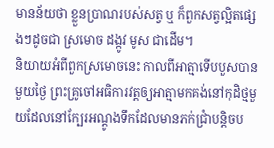មានន័យថា ខ្លួនប្រាណរបស់សត្វ ឬ ក៏ពួកសត្វល្អិតផ្សេងៗដូចជា ស្រមោច ដង្កូវ មូស ជាដើម។
និយាយអំពីពួកស្រមោចនេះ កាលពីអាត្មាទើបបួសបានមួយថ្ងៃ ព្រះគ្រូចៅអធិការវត្តឲ្យអាត្មាមកគង់នៅកុដិថ្មមួយដែលនៅក្បែរអណ្តូងទឹកដែលមានភក់ជ្រាំបន្តិចប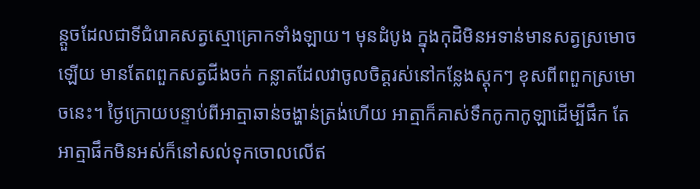ន្តួចដែលជាទីជំរោគសត្វស្មោគ្រោកទាំងឡាយ។ មុនដំបូង ក្នុងកុដិមិនអទាន់មានសត្វស្រមោចឡើយ មានតែពពួកសត្វជីងចក់ កន្លាតដែលវាចូលចិត្តរស់នៅកន្លែងស្តុកៗ ខុសពីពពួកស្រមោចនេះ។ ថ្ងៃក្រោយបន្ទាប់ពីអាត្មាឆាន់ចង្ហាន់ត្រង់ហើយ អាត្មាក៏គាស់ទឹកកូកាកូឡាដើម្បីផឹក តែអាត្មាផឹកមិនអស់ក៏នៅសល់ទុកចោលលើឥ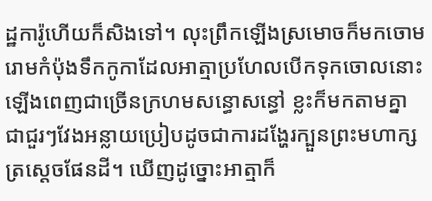ដ្ឋការ៉ូហើយក៏សិងទៅ។ លុះព្រឹកឡើងស្រមោចក៏មកចោមរោមកំប៉ុងទឹកកូកាដែលអាត្មាប្រហែលបើកទុកចោលនោះឡើងពេញជាច្រើនក្រហមសន្ធោសន្ធៅ ខ្លះក៏មកតាមគ្នាជាជួរៗវែងអន្លាយប្រៀបដូចជាការដង្ហែរក្បួនព្រះមហាក្សត្រស្តេចផែនដី។ ឃើញដូច្នោះអាត្មាក៏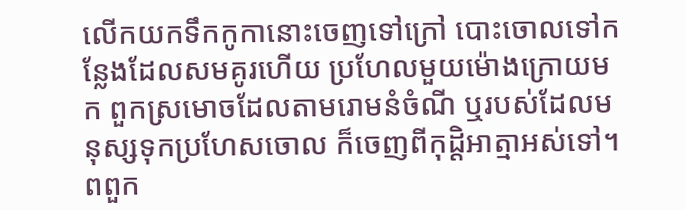លើកយកទឹកកូកានោះចេញទៅក្រៅ បោះចោលទៅកន្លែងដែលសមគូរហើយ ប្រហែលមួយម៉ោងក្រោយមក ពួកស្រមោចដែលតាមរោមនំចំណី ឬរបស់ដែលមនុស្សទុកប្រហែសចោល ក៏ចេញពីកុដ្ដិអាត្មាអស់ទៅ។ ពពួក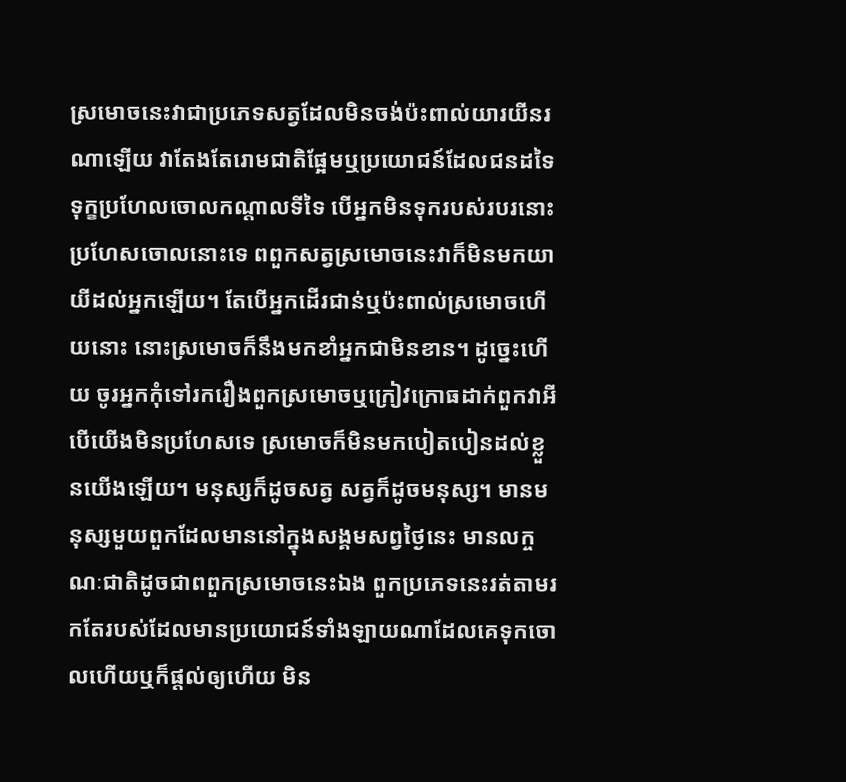ស្រមោចនេះវាជាប្រភេទសត្វដែលមិនចង់ប៉ះពាល់យារយីនរណាឡើយ វាតែងតែរោមជាតិផ្អែមឬប្រយោជន៍ដែលជនដទៃទុក្ខប្រហែលចោលកណ្តាលទីទៃ បើអ្នកមិនទុករបស់របរនោះប្រហែសចោលនោះទេ ពពួកសត្វស្រមោចនេះវាក៏មិនមកយាយីដល់អ្នកឡើយ។ តែបើអ្នកដើរជាន់ឬប៉ះពាល់ស្រមោចហើយនោះ នោះស្រមោចក៏នឹងមកខាំអ្នកជាមិនខាន។ ដូច្នេះហើយ ចូរអ្នកកុំទៅរករឿងពួកស្រមោចឬក្រៀវក្រោធដាក់ពួកវាអី បើយើងមិនប្រហែសទេ ស្រមោចក៏មិនមកបៀតបៀនដល់ខ្លួនយើងឡើយ។ មនុស្សក៏ដូចសត្វ សត្វក៏ដូចមនុស្ស។ មានមនុស្សមួយពួកដែលមាននៅក្នុងសង្គមសព្វថ្ងៃនេះ មានលក្ចណៈជាតិដូចជាពពួកស្រមោចនេះឯង ពួកប្រភេទនេះរត់តាមរកតែរបស់ដែលមានប្រយោជន៍ទាំងឡាយណាដែលគេទុកចោលហើយឬក៏ផ្តល់ឲ្យហើយ មិន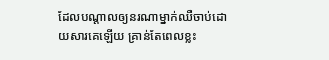ដែលបណ្តាលឲ្យនរណាម្នាក់ឈឺចាប់ដោយសារគេឡើយ គ្រាន់តែពេលខ្លះ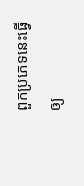ពួកប្រភេទនេះធ្វើឲ្យ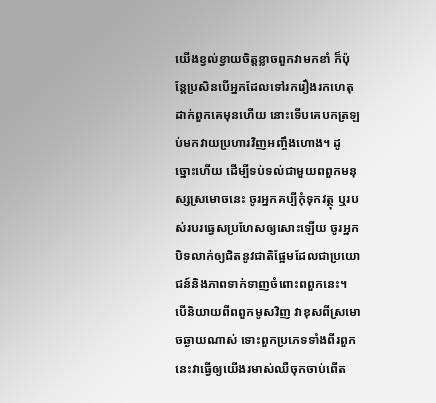យើងខ្វល់ខ្វាយចិត្តខ្លាចពួកវាមកខាំ ក៏ប៉ុន្តែប្រសិនបើអ្នកដែលទៅរករឿងរកហេតុដាក់ពួកគេមុនហើយ នោះទើបគេបកត្រឡប់មកវាយប្រហារវិញអញ្ចឹងហោង។ ដូច្នោះហើយ ដើម្បីទប់ទល់ជាមួយពពួកមនុស្សស្រមោចនេះ ចូរអ្នកគប្បីកុំទុកវត្ថុ ឬរបស់របរធ្វេសប្រហែសឲ្យសោះឡើយ ចូរអ្នកបិទលាក់ឲ្យជិតនូវជាតិផ្អែមដែលជាប្រយោជន៍និងភាពទាក់ទាញចំពោះពពួកនេះ។
បើនិយាយពីពពួកមូសវិញ វាខុសពីស្រមោចឆ្ងាយណាស់ ទោះពួកប្រភេទទាំងពីរពួកនេះវាធ្វើឲ្យយើងរមាស់ឈឺចុកចាប់ពើត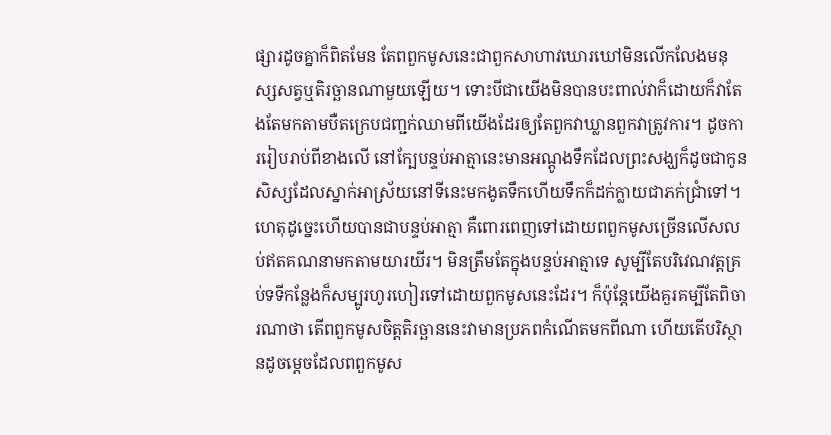ផ្សារដូចគ្នាក៏ពិតមែន តែពពួកមូសនេះជាពួកសាហាវឃោរឃៅមិនលើកលែងមនុស្សសត្វឬតិរច្ឆានណាមួយឡើយ។ ទោះបីជាយើងមិនបានបះពាល់វាក៏ដោយក៏វាតែងតែមកតាមបឺតក្រេបជញ្ជក់ឈាមពីយើងដែរឲ្យតែពួកវាឃ្លានពួកវាត្រូវការ។ ដូចការរៀបរាប់ពីខាងលើ នៅក្បែបន្ទប់អាត្មានេះមានអណ្តូងទឹកដែលព្រះសង្ឃក៏ដូចជាកូនសិស្សដែលស្នាក់អាស្រ័យនៅទីនេះមកងូតទឹកហើយទឹកក៏ដក់ក្លាយជាភក់ជ្រាំទៅ។ ហេតុដូច្នេះហើយបានជាបន្ទប់អាត្មា គឺពោរពេញទៅដោយពពួកមូសច្រើនលើសលប់ឥតគណនាមកតាមយារយីរ។ មិនត្រឹមតែក្នុងបន្ទប់អាត្មាទេ សូម្បីតែបរិវេណវត្តគ្រប់ទទីកន្លែងក៏សម្បូរហូរហៀរទៅដោយពួកមូសនេះដែរ។ ក៏ប៉ុន្តែយើងគួរគម្បីតែពិចារណាថា តើពពួកមូសចិត្តតិរច្ឆាននេះវាមានប្រភពកំណើតមកពីណា ហើយតើបរិស្ថានដូចម្តេចដែលពពួកមូស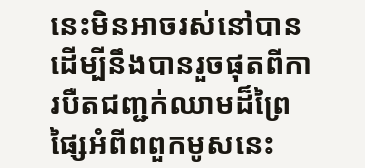នេះមិនអាចរស់នៅបាន ដើម្បីនឹងបានរួចផុតពីការបឺតជញ្ជក់ឈាមដ៏ព្រៃផ្សៃអំពីពពួកមូសនេះ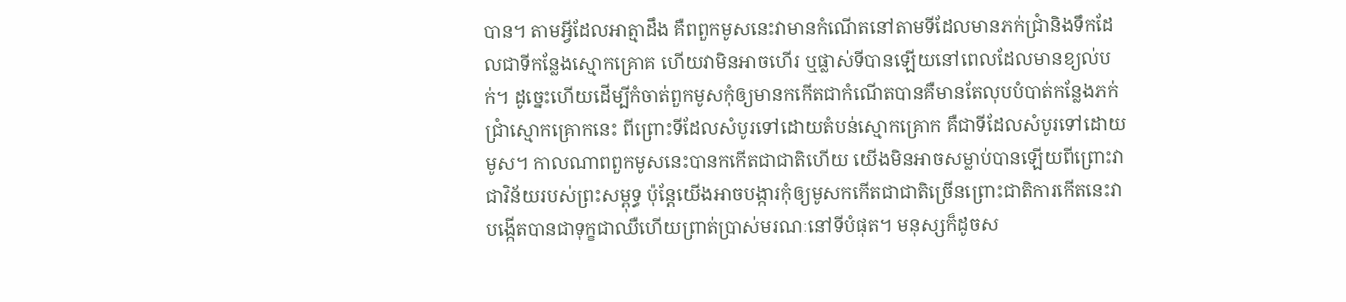បាន។ តាមអ្វីដែលអាត្មាដឹង គឺពពួកមូសនេះវាមានកំណើតនៅតាមទីដែលមានភក់ជ្រាំនិងទឹកដែលជាទីកន្លែងស្មោកគ្រោគ ហើយវាមិនអាចហើរ ឬផ្លាស់ទីបានឡើយនៅពេលដែលមានខ្យល់បក់។ ដូច្នេះហើយដើម្បីកំចាត់ពួកមូសកុំឲ្យមានកកើតជាកំណើតបានគឺមានតែលុបបំបាត់កន្លែងភក់ជ្រាំស្មោកគ្រោកនេះ ពីព្រោះទីដែលសំបូរទៅដោយតំបន់ស្មោកគ្រោក គឺជាទីដែលសំបូរទៅដោយមូស។ កាលណាពពួកមូសនេះបានកកើតជាជាតិហើយ យើងមិនអាចសម្លាប់បានឡើយពីព្រោះវាជាវិន័យរបស់ព្រះសម្ពុទ្ធ ប៉ុន្តែយើងអាចបង្ការកុំឲ្យមូសកកើតជាជាតិច្រើនព្រោះជាតិការកើតនេះវាបង្កើតបានជាទុក្ខជាឈឺហើយព្រាត់ប្រាស់មរណៈនៅទីបំផុត។ មនុស្សក៏ដូចស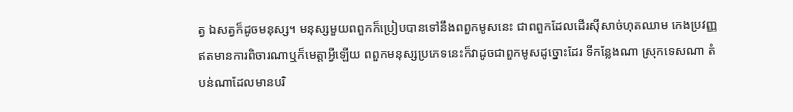ត្វ ឯសត្វក៏ដូចមនុស្ស។ មនុស្សមួយពពួកក៏ប្រៀបបានទៅនឹងពពួកមូសនេះ ជាពពួកដែលដើរស៊ីសាច់ហុតឈាម កេងប្រវញ្ញឥតមានការពិចារណាឬក៏មេត្តាអ្វីឡើយ ពពួកមនុស្សប្រភេទនេះក៏វាដូចជាពួកមូសដូច្នោះដែរ ទីកន្លែងណា ស្រុកទេសណា តំបន់ណាដែលមានបរិ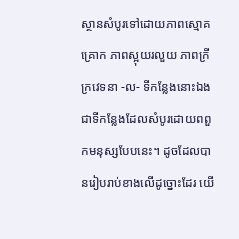ស្ថានសំបូរទៅដោយភាពស្មោគគ្រោក ភាពស្អុយរលួយ ភាពក្រីក្រវេទនា -ល- ទីកន្លែងនោះឯងជាទីកន្លែងដែលសំបូរដោយពពួកមនុស្សបែបនេះ។ ដូចដែលបានរៀបរាប់ខាងលើដូច្នោះដែរ យើ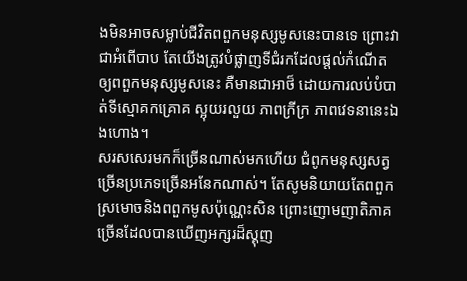ងមិនអាចសម្លាប់ជីវិតពពួកមនុស្សមូសនេះបានទេ ព្រោះវាជាអំពើបាប តែយើងត្រូវបំផ្លាញទីជំរកដែលផ្តល់កំណើតឲ្យពពួកមនុស្សមូសនេះ គឺមានជាអាថ៏ ដោយការលប់បំបាត់ទីស្មោគកគ្រោគ ស្អុយរលួយ ភាពក្រីក្រ ភាពវេទនានេះឯងហោង។
សរសសេរមកក៏ច្រើនណាស់មកហើយ ជំពូកមនុស្សសត្វច្រើនប្រភេទច្រើនអនែកណាស់។ តែសូមនិយាយតែពពួកស្រមោចនិងពពួកមូសប៉ុណ្ណេះសិន ព្រោះញោមញាតិភាគច្រើនដែលបានឃើញអក្សរដ៏ស្គុញ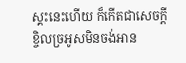ស្គះនេះហើយ ក៏កើតជាសេចក្តីខ្ចិលច្រអូសមិនចង់អាន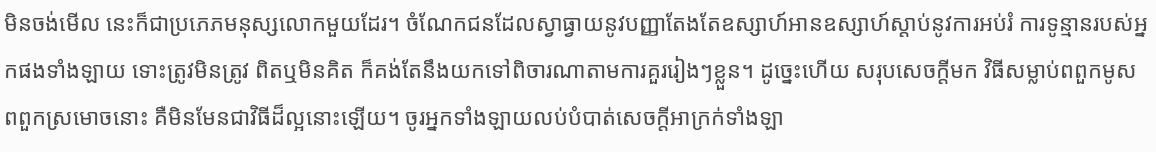មិនចង់មើល នេះក៏ជាប្រភេភមនុស្សលោកមួយដែរ។ ចំណែកជនដែលស្វាធ្វាយនូវបញ្ញាតែងតែឧស្សាហ៍អានឧស្សាហ៍ស្តាប់នូវការអប់រំ ការទូន្មានរបស់អ្នកផងទាំងឡាយ ទោះត្រូវមិនត្រូវ ពិតឬមិនគិត ក៏គង់តែនឹងយកទៅពិចារណាតាមការគួររៀងៗខ្លួន។ ដូច្នេះហើយ សរុបសេចក្តីមក វិធីសម្លាប់ពពួកមូស ពពួកស្រមោចនោះ គឺមិនមែនជាវិធីដ៏ល្អនោះឡើយ។ ចូរអ្នកទាំងឡាយលប់បំបាត់សេចក្តីអាក្រក់ទាំងឡា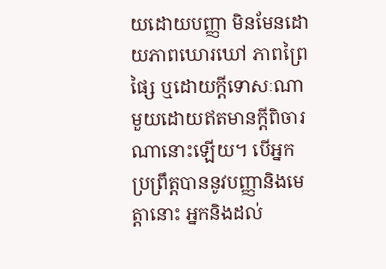យដោយបញ្ញា មិនមែនដោយភាពឃោរឃៅ ភាពព្រៃផ្សៃ ឬដោយក្តីទោសៈណាមួយដោយឥតមានក្តីពិចារណានោះឡើយ។ បើអ្នកប្រព្រឹត្តបាននូវបញ្ញានិងមេត្តានោះ អ្នកនិងដល់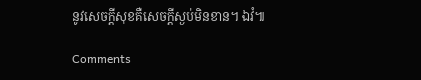នូវសេចក្តីសុខគឺសេចក្តីស្ងប់មិនខាន។ ឯវំ៕

Comments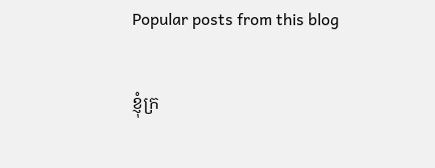Popular posts from this blog

ខ្ញុំក្រ